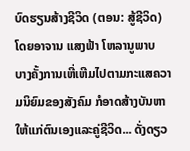ບົດຮຽນສ້າງຊີວິດ (ຕອນ: ສູ້ຊີວິດ)
ໂດຍອາຈານ ແສງຟ້າ ໂຫລານູພາບ
ບາງຄັ້ງການເຫີ່ເຫີມໄປຕາມກະແສຄວາມນິຍົມຂອງສັງຄົມ ກໍອາດສ້າງບັນຫາໃຫ້ແກ່ຕົນເອງແລະຄູ່ຊີວິດ... ດັ່ງດຽວ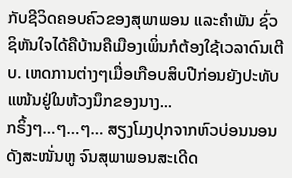ກັບຊີວິດຄອບຄົວຂອງສຸພາພອນ ແລະຄຳພັນ ຊົ່ວຊິຫັນໃຈໄດ້ຄືບ້ານຄືເມືອງເພິ່ນກໍຕ້ອງໃຊ້ເວລາດົນເຕີບ. ເຫດການຕ່າງໆເມື່ອເກືອບສິບປີກ່ອນຍັງປະທັບແໜ້ນຢູ່ໃນຫ້ວງນຶກຂອງນາງ...
ກຣິ້ງໆ…ໆ…ໆ… ສຽງໂມງປຸກຈາກຫົວບ່ອນນອນດັງສະໜັ່ນຫູ ຈົນສຸພາພອນສະເດີດ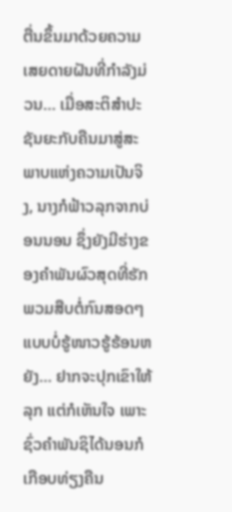ຕື່ນຂຶ້ນມາດ້ວຍຄວາມເສຍດາຍຝັນທີ່ກຳລັງມ່ວນ… ເມື່ອສະຕິສຳປະຊັນຍະກັບຄືນມາສູ່ສະພາບແຫ່ງຄວາມເປັນຈິງ, ນາງກໍຟ້າວລຸກຈາກບ່ອນນອນ ຊຶ່ງຍັງມີຮ່າງຂອງຄຳພັນຜົວສຸດທີ່ຮັກພວມສືບຕໍ່ກົນສອດໆແບບບໍ່ຮູ້ໜາວຮູ້ຮ້ອນຫຍັງ… ຢາກຈະປຸກເຂົາໃຫ້ລຸກ ແຕ່ກໍເຫັນໃຈ ເພາະຊົ່ວຄຳພັນຊິໄດ້ນອນກໍເກືອບທ່ຽງຄືນ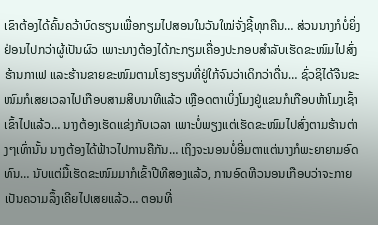ເຂົາຕ້ອງໄດ້ຄົ້ນຄວ້າບົດຮຽນເພື່ອກຽມໄປສອນໃນວັນໃໝ່ຈັ່ງຊີ້ທຸກຄືນ… ສ່ວນນາງກໍບໍ່ຍິ່ງຢ່ອນໄປກວ່າຜູ້ເປັນຜົວ ເພາະນາງຕ້ອງໄດ້ກະກຽມເຄື່ອງປະກອບສຳລັບເຮັດຂະໜົມໄປສົ່ງຮ້ານກາເຟ ແລະຮ້ານຂາຍຂະໜົມຕາມໂຮງຮຽນທີ່ຢູ່ໃກ້ຈົນວ່າເດິກວ່າດື່ນ… ຊົ່ວຊິໄດ້ຈືນຂະໜົມກໍເສຍເວລາໄປເກືອບສາມສິບນາທີແລ້ວ ເຫຼືອດຕາເບິ່ງໂມງຢູ່ແຂນກໍເກືອບຫ້າໂມງເຊົ້າເຂົ້າໄປແລ້ວ… ນາງຕ້ອງເຮັດແຂ່ງກັບເວລາ ເພາະບໍ່ພຽງແຕ່ເຮັດຂະໜົມໄປສົ່ງຕາມຮ້ານຕ່າງໆເທົ່ານັ້ນ ນາງຕ້ອງໄດ້ຟ້າວໄປການຄືກັນ… ເຖິງຈະນອນບໍ່ອີ່ມຕາແຕ່ນາງກໍພະຍາຍາມອົດທົນ… ນັບແຕ່ມື້ເຮັດຂະໜົມມາກໍເຂົ້າປີທີສອງແລ້ວ, ການອົດຫີວນອນເກືອບວ່າຈະກາຍເປັນຄວາມລຶ້ງເຄີຍໄປເສຍແລ້ວ… ຕອນທີ່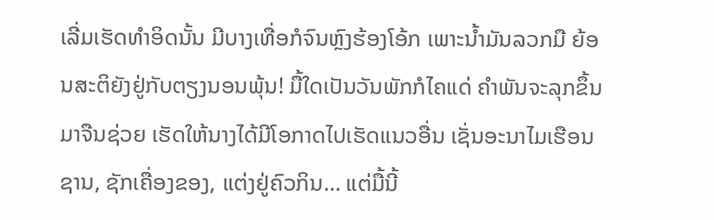ເລີ່ມເຮັດທຳອິດນັ້ນ ມີບາງເທື່ອກໍຈົນຫຼົງຮ້ອງໂອ້ກ ເພາະນໍ້າມັນລວກມື ຍ້ອນສະຕິຍັງຢູ່ກັບຕຽງນອນພຸ້ນ! ມື້ໃດເປັນວັນພັກກໍໄຄແດ່ ຄຳພັນຈະລຸກຂຶ້ນມາຈືນຊ່ວຍ ເຮັດໃຫ້ນາງໄດ້ມີໂອກາດໄປເຮັດແນວອື່ນ ເຊັ່ນອະນາໄມເຮືອນຊານ, ຊັກເຄື່ອງຂອງ, ແຕ່ງຢູ່ຄົວກິນ… ແຕ່ມື້ນີ້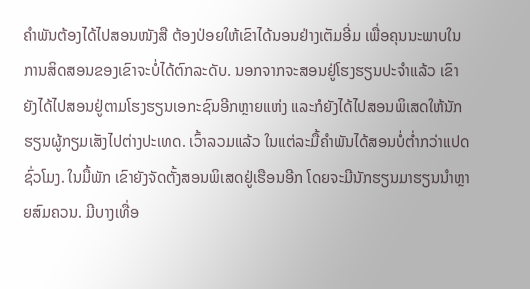ຄຳພັນຕ້ອງໄດ້ໄປສອນໜັງສື ຕ້ອງປ່ອຍໃຫ້ເຂົາໄດ້ນອນຢ່າງເຕັມອີ່ມ ເພື່ອຄຸນນະພາບໃນການສິດສອນຂອງເຂົາຈະບໍ່ໄດ້ຕົກລະດັບ. ນອກຈາກຈະສອນຢູ່ໂຮງຮຽນປະຈຳແລ້ວ ເຂົາຍັງໄດ້ໄປສອນຢູ່ຕາມໂຮງຮຽນເອກະຊົນອີກຫຼາຍແຫ່ງ ແລະກໍຍັງໄດ້ໄປສອນພິເສດໃຫ້ນັກຮຽນຜູ້ກຽມເສັງໄປຕ່າງປະເທດ. ເວົ້າລວມແລ້ວ ໃນແຕ່ລະມື້ຄຳພັນໄດ້ສອນບໍ່ຕໍ່າກວ່າແປດຊົ່ວໂມງ. ໃນມື້ພັກ ເຂົາຍັງຈັດຕັ້ງສອນພິເສດຢູ່ເຮືອນອີກ ໂດຍຈະມີນັກຮຽນມາຮຽນນຳຫຼາຍສົມຄວນ. ມີບາງເທື່ອ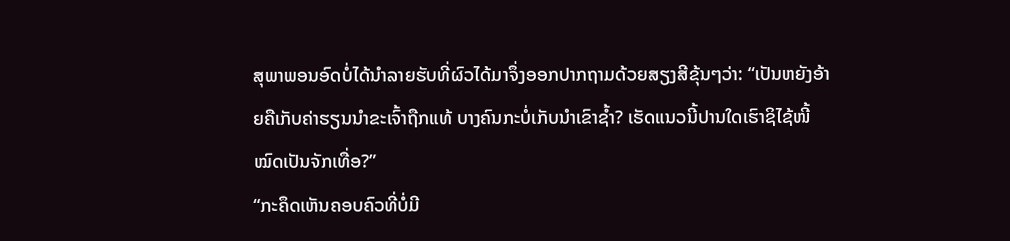ສຸພາພອນອົດບໍ່ໄດ້ນຳລາຍຮັບທີ່ຜົວໄດ້ມາຈຶ່ງອອກປາກຖາມດ້ວຍສຽງສີຂຸ້ນໆວ່າ: “ເປັນຫຍັງອ້າຍຄືເກັບຄ່າຮຽນນຳຂະເຈົ້າຖືກແທ້ ບາງຄົນກະບໍ່ເກັບນຳເຂົາຊໍ້າ? ເຮັດແນວນີ້ປານໃດເຮົາຊິໄຊ້ໜີ້ໝົດເປັນຈັກເທື່ອ?”
“ກະຄຶດເຫັນຄອບຄົວທີ່ບໍ່ມີ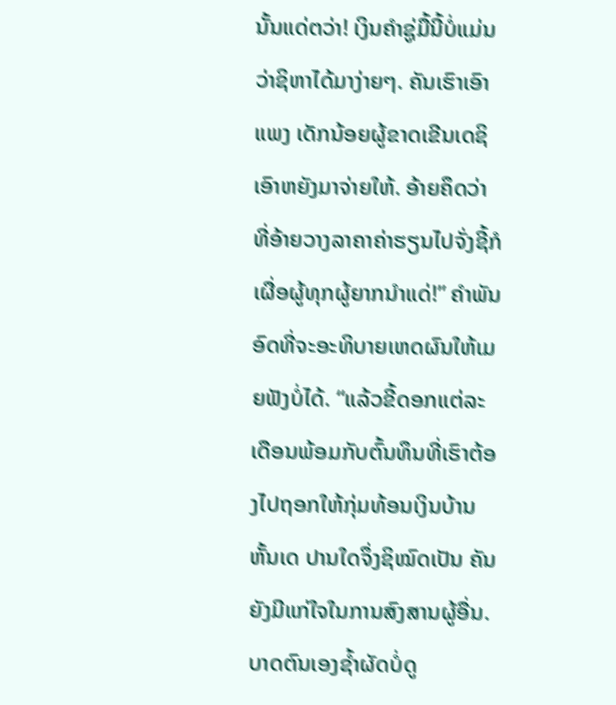ນັ້ນແດ່ຕວ່າ! ເງິນຄຳຊູ່ມື້ນີ້ບໍ່ແມ່ນວ່າຊິຫາໄດ້ມາງ່າຍໆ. ຄັນເຮົາເອົາແພງ ເດັກນ້ອຍຜູ້ຂາດເຂີນເດຊິເອົາຫຍັງມາຈ່າຍໃຫ້. ອ້າຍຄຶດວ່າ ທີ່ອ້າຍວາງລາຄາຄ່າຮຽນໄປຈັ່ງຊີ້ກໍເຜື່ອຜູ້ທຸກຜູ້ຍາກນຳແດ່!” ຄໍາພັນອົດທີ່ຈະອະທິບາຍເຫດຜົນໃຫ້ເມຍຟັງບໍ່ໄດ້. “ແລ້ວຂີ້ດອກແຕ່ລະເດືອນພ້ອມກັບຕົ້ນທຶນທີ່ເຮົາຕ້ອງໄປຖອກໃຫ້ກຸ່ມທ້ອນເງິນບ້ານຫັ້ນເດ ປານໃດຈຶ່ງຊິໝົດເປັນ ຄັນຍັງມີແກ່ໃຈໃນການສົງສານຜູ້ອື່ນ. ບາດຕົນເອງຊໍ້າຜັດບໍ່ດູ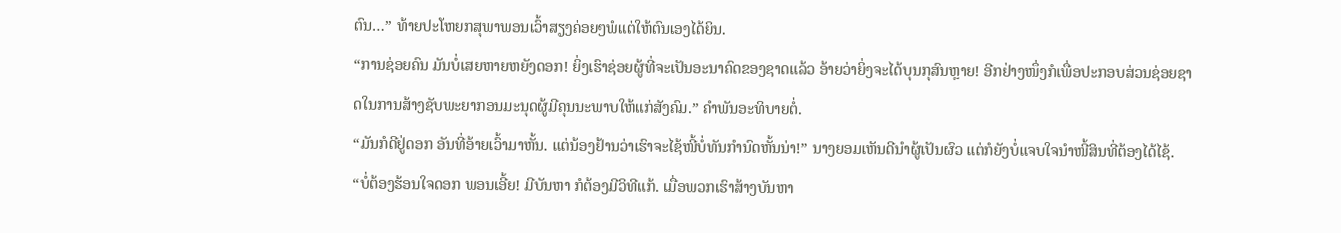ຕົນ…” ທ້າຍປະໂຫຍກສຸພາພອນເວົ້າສຽງຄ່ອຍໆພໍແຕ່ໃຫ້ຕົນເອງໄດ້ຍິນ.
“ການຊ່ອຍຄົນ ມັນບໍ່ເສຍຫາຍຫຍັງດອກ! ຍິ່ງເຮົາຊ່ອຍຜູ້ທີ່ຈະເປັນອະນາຄົດຂອງຊາດແລ້ວ ອ້າຍວ່າຍິ່ງຈະໄດ້ບຸນກຸສົນຫຼາຍ! ອີກຢ່າງໜຶ່ງກໍເພື່ອປະກອບສ່ວນຊ່ອຍຊາດໃນການສ້າງຊັບພະຍາກອນມະນຸດຜູ້ມີຄຸນນະພາບໃຫ້ແກ່ສັງຄົມ.” ຄຳພັນອະທິບາຍຕໍ່.
“ມັນກໍດີຢູ່ດອກ ອັນທີ່ອ້າຍເວົ້າມາຫັ້ນ. ແຕ່ນ້ອງຢ້ານວ່າເຮົາຈະໄຊ້ໜີ້ບໍ່ທັນກຳນົດຫັ້ນນ່າ!” ນາງຍອມເຫັນດີນຳຜູ້ເປັນຜົວ ແຕ່ກໍຍັງບໍ່ແຈບໃຈນໍາໜີ້ສິນທີ່ຕ້ອງໄດ້ໄຊ້.
“ບໍ່ຕ້ອງຮ້ອນໃຈດອກ ພອນເອີ້ຍ! ມີບັນຫາ ກໍຕ້ອງມີວິທີແກ້. ເມື່ອພວກເຮົາສ້າງບັນຫາ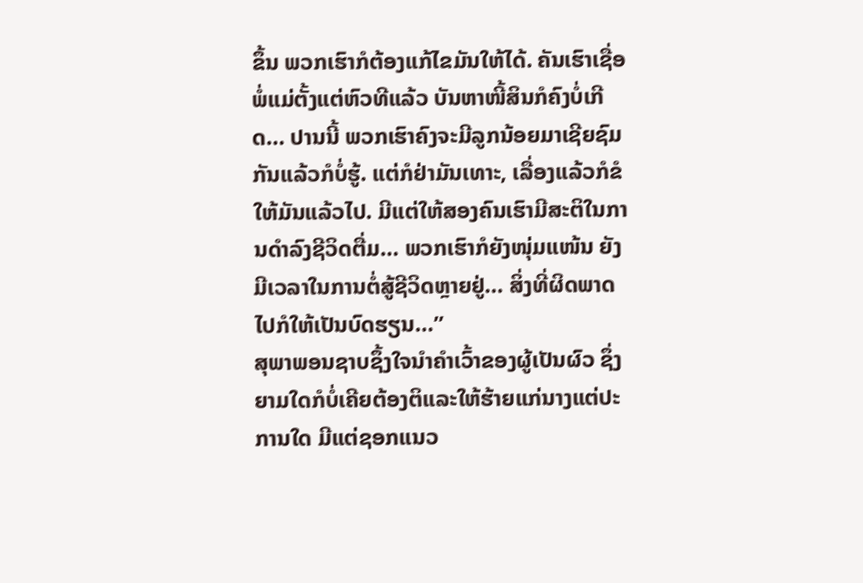ຂຶ້ນ ພວກເຮົາກໍຕ້ອງແກ້ໄຂມັນໃຫ້ໄດ້. ຄັນເຮົາເຊື່ອພໍ່ແມ່ຕັ້ງແຕ່ຫົວທີແລ້ວ ບັນຫາໜີ້ສິນກໍຄົງບໍ່ເກີດ… ປານນີ້ ພວກເຮົາຄົງຈະມີລູກນ້ອຍມາເຊີຍຊົມກັນແລ້ວກໍບໍ່ຮູ້. ແຕ່ກໍຢ່າມັນເທາະ, ເລື່ອງແລ້ວກໍຂໍໃຫ້ມັນແລ້ວໄປ. ມີແຕ່ໃຫ້ສອງຄົນເຮົາມີສະຕິໃນການດຳລົງຊີວິດຕື່ມ… ພວກເຮົາກໍຍັງໜຸ່ມແໜ້ນ ຍັງມີເວລາໃນການຕໍ່ສູ້ຊີວິດຫຼາຍຢູ່… ສິ່ງທີ່ຜິດພາດໄປກໍໃຫ້ເປັນບົດຮຽນ…”
ສຸພາພອນຊາບຊຶ້ງໃຈນຳຄຳເວົ້າຂອງຜູ້ເປັນຜົວ ຊຶ່ງຍາມໃດກໍບໍ່ເຄີຍຕ້ອງຕິແລະໃຫ້ຮ້າຍແກ່ນາງແຕ່ປະການໃດ ມີແຕ່ຊອກແນວ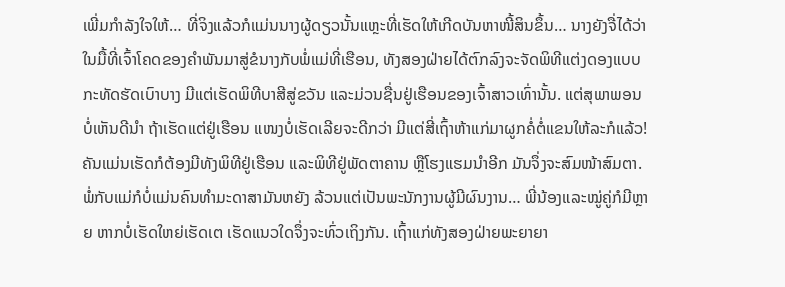ເພີ່ມກຳລັງໃຈໃຫ້… ທີ່ຈິງແລ້ວກໍແມ່ນນາງຜູ້ດຽວນັ້ນແຫຼະທີ່ເຮັດໃຫ້ເກີດບັນຫາໜີ້ສິນຂຶ້ນ… ນາງຍັງຈື່ໄດ້ວ່າ ໃນມື້ທີ່ເຈົ້າໂຄດຂອງຄຳພັນມາສູ່ຂໍນາງກັບພໍ່ແມ່ທີ່ເຮືອນ, ທັງສອງຝ່າຍໄດ້ຕົກລົງຈະຈັດພິທີແຕ່ງດອງແບບກະທັດຮັດເບົາບາງ ມີແຕ່ເຮັດພິທີບາສີສູ່ຂວັນ ແລະມ່ວນຊື່ນຢູ່ເຮືອນຂອງເຈົ້າສາວເທົ່ານັ້ນ. ແຕ່ສຸພາພອນບໍ່ເຫັນດີນຳ ຖ້າເຮັດແຕ່ຢູ່ເຮືອນ ແໜງບໍ່ເຮັດເລີຍຈະດີກວ່າ ມີແຕ່ສີ່ເຖົ້າຫ້າແກ່ມາຜູກຄໍ່ຕໍ່ແຂນໃຫ້ລະກໍແລ້ວ! ຄັນແມ່ນເຮັດກໍຕ້ອງມີທັງພິທີຢູ່ເຮືອນ ແລະພິທີຢູ່ພັດຕາຄານ ຫຼືໂຮງແຮມນຳອີກ ມັນຈຶ່ງຈະສົມໜ້າສົມຕາ. ພໍ່ກັບແມ່ກໍບໍ່ແມ່ນຄົນທຳມະດາສາມັນຫຍັງ ລ້ວນແຕ່ເປັນພະນັກງານຜູ້ມີຜົນງານ… ພີ່ນ້ອງແລະໝູ່ຄູ່ກໍມີຫຼາຍ ຫາກບໍ່ເຮັດໃຫຍ່ເຮັດເຕ ເຮັດແນວໃດຈຶ່ງຈະທົ່ວເຖິງກັນ. ເຖົ້າແກ່ທັງສອງຝ່າຍພະຍາຍາ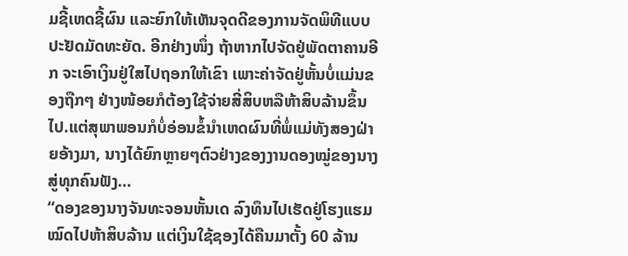ມຊີ້ເຫດຊີ້ຜົນ ແລະຍົກໃຫ້ເຫັນຈຸດດີຂອງການຈັດພິທີແບບປະຢັດມັດທະຍັດ. ອີກຢ່າງໜຶ່ງ ຖ້າຫາກໄປຈັດຢູ່ພັດຕາຄານອີກ ຈະເອົາເງິນຢູ່ໃສໄປຖອກໃຫ້ເຂົາ ເພາະຄ່າຈັດຢູ່ຫັ້ນບໍ່ແມ່ນຂອງຖືກໆ ຢ່າງໜ້ອຍກໍຕ້ອງໃຊ້ຈ່າຍສີ່ສິບຫລືຫ້າສິບລ້ານຂຶ້ນໄປ.ແຕ່ສຸພາພອນກໍບໍ່ອ່ອນຂໍ້ນຳເຫດຜົນທີ່ພໍ່ແມ່ທັງສອງຝ່າຍອ້າງມາ, ນາງໄດ້ຍົກຫຼາຍໆຕົວຢ່າງຂອງງານດອງໝູ່ຂອງນາງສູ່ທຸກຄົນຟັງ…
“ດອງຂອງນາງຈັນທະຈອນຫັ້ນເດ ລົງທຶນໄປເຮັດຢູ່ໂຮງແຮມໝົດໄປຫ້າສິບລ້ານ ແຕ່ເງິນໃຊ້ຊອງໄດ້ຄືນມາຕັ້ງ 60 ລ້ານ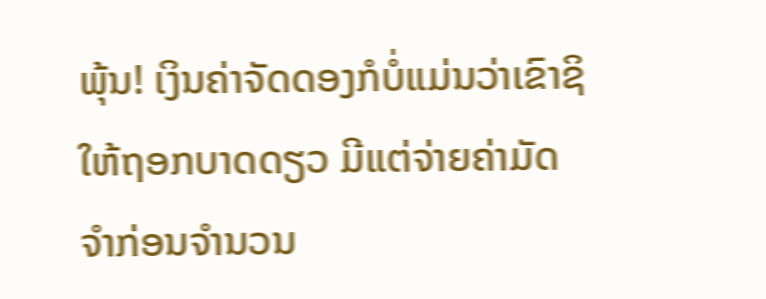ພຸ້ນ! ເງິນຄ່າຈັດດອງກໍບໍ່ແມ່ນວ່າເຂົາຊິໃຫ້ຖອກບາດດຽວ ມີແຕ່ຈ່າຍຄ່າມັດຈຳກ່ອນຈຳນວນ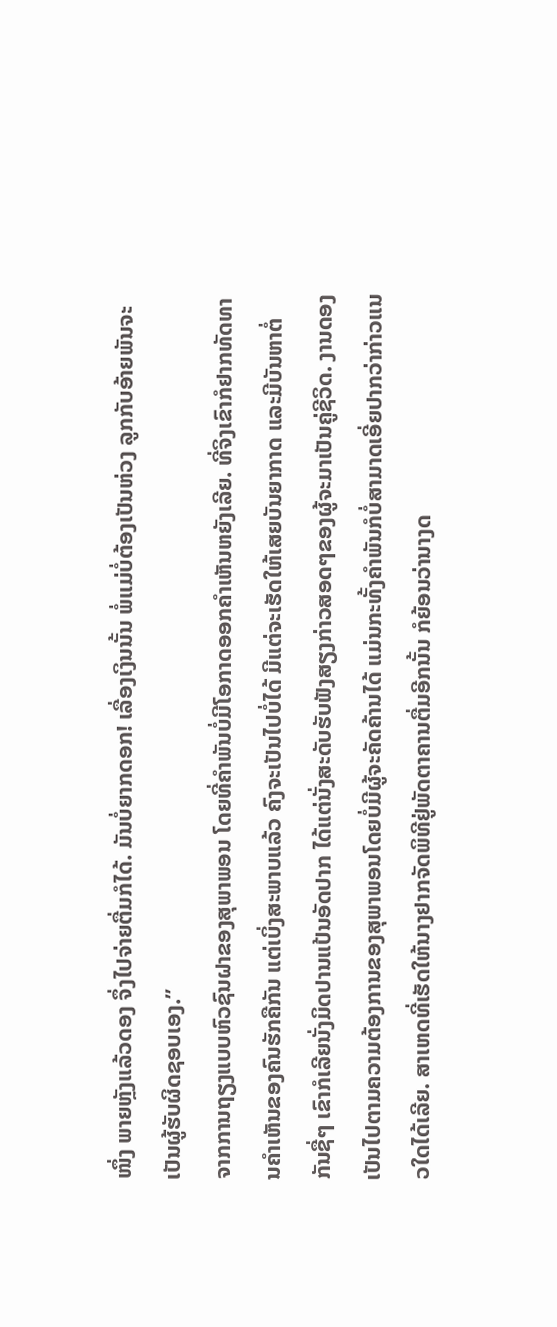ໜຶ່ງ ພາຍຫຼັງແລ້ວດອງ ຈຶ່ງໄປຈ່າຍຕື່ມກໍໄດ້. ມັນບໍ່ຍາກດອກ! ເລື່ອງເງິນນັ້ນ ພໍ່ແມ່ບໍ່ຕ້ອງເປັນຫ່ວງ ລູກກັບອ້າຍພັນຈະເປັນຜູ້ຮັບຜິດຊອບເອງ.”
ຈາກການຖຽງແບບຫົວຊົນຝາຂອງສຸພາພອນ ໂດຍທີ່ຄຳພັນບໍ່ມີໂອກາດອອກຄຳເຫັນຫຍັງເລີຍ. ທີ່ຈິງເຂົາກໍຢາກທັດທານຄຳເຫັນຂອງຄົນຮັກຄືກັນ ແຕ່ເບິ່ງສະພາບແລ້ວ ຄົງຈະເປັນໄປບໍ່ໄດ້ ມີແຕ່ຈະເຮັດໃຫ້ເສຍບັນຍາກາດ ແລະມີບັນຫາຕໍ່ກັນຊື່ໆ ເຂົາກໍເລີຍນັ່ງມິດປານແປ້ນອັດປາກ ໄດ້ແຕ່ນັ່ງສະດັບຮັບຟັງສຽງກ່າວສອດໆຂອງຜູ້ຈະມາເປັນຄູ່ຊີວິດ. ງານດອງເປັນໄປຕາມຄວາມຕ້ອງການຂອງສຸພາພອນໂດຍບໍ່ມີຜູ້ຈະຄັດຄ້ານໄດ້ ແມ່ນກະທັ້ງຄຳພັນກໍບໍ່ສາມາດເອີ່ຍປາກວ່າກ່າວແນວໃດໄດ້ເລີຍ. ສາເຫດທີ່ເຮັດໃຫ້ນາງຢາກຈັດພິທີຢູ່ພັດຕາຄານຕື່ມອີກນັ້ນ ກໍຍ້ອນວ່ານາງດ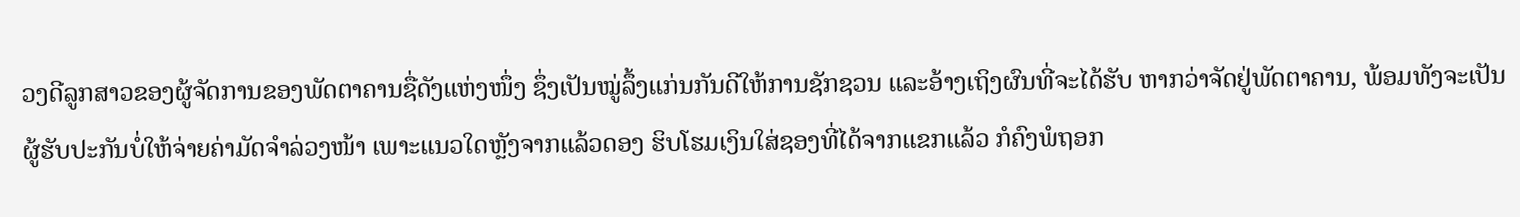ວງດີລູກສາວຂອງຜູ້ຈັດການຂອງພັດຕາຄານຊື່ດັງແຫ່ງໜຶ່ງ ຊຶ່ງເປັນໝູ່ລຶ້ງແກ່ນກັນດີໃຫ້ການຊັກຊວນ ແລະອ້າງເຖິງຜົນທີ່ຈະໄດ້ຮັບ ຫາກວ່າຈັດຢູ່ພັດຕາຄານ, ພ້ອມທັງຈະເປັນຜູ້ຮັບປະກັນບໍ່ໃຫ້ຈ່າຍຄ່າມັດຈຳລ່ວງໜ້າ ເພາະແນວໃດຫຼັງຈາກແລ້ວດອງ ຮິບໂຮມເງິນໃສ່ຊອງທີ່ໄດ້ຈາກແຂກແລ້ວ ກໍຄົງພໍຖອກ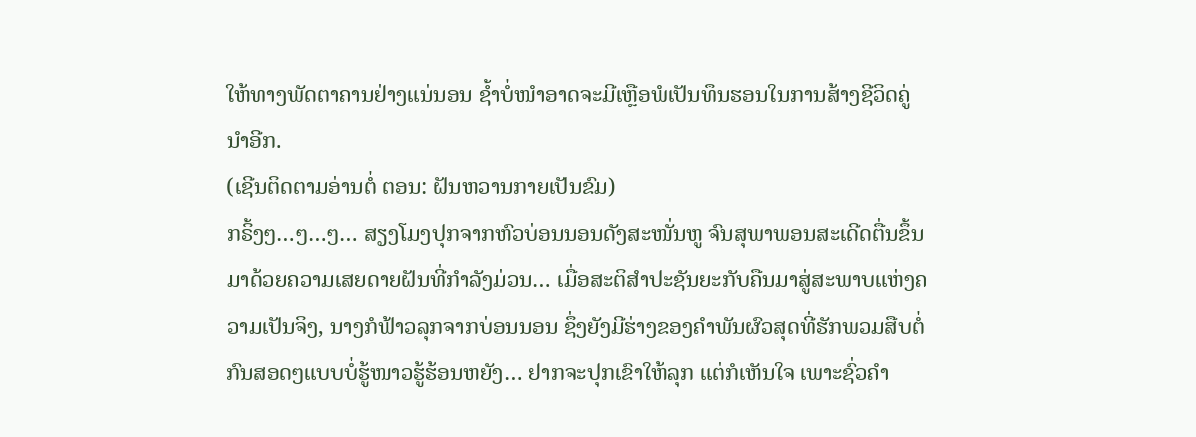ໃຫ້ທາງພັດຕາຄານຢ່າງແນ່ນອນ ຊໍ້າບໍ່ໜຳອາດຈະມີເຫຼືອພໍເປັນທຶນຮອນໃນການສ້າງຊີວິດຄູ່ນຳອີກ.
(ເຊີນຕິດຕາມອ່ານຕໍ່ ຕອນ: ຝັນຫວານກາຍເປັນຂົມ)
ກຣິ້ງໆ…ໆ…ໆ… ສຽງໂມງປຸກຈາກຫົວບ່ອນນອນດັງສະໜັ່ນຫູ ຈົນສຸພາພອນສະເດີດຕື່ນຂຶ້ນມາດ້ວຍຄວາມເສຍດາຍຝັນທີ່ກຳລັງມ່ວນ… ເມື່ອສະຕິສຳປະຊັນຍະກັບຄືນມາສູ່ສະພາບແຫ່ງຄວາມເປັນຈິງ, ນາງກໍຟ້າວລຸກຈາກບ່ອນນອນ ຊຶ່ງຍັງມີຮ່າງຂອງຄຳພັນຜົວສຸດທີ່ຮັກພວມສືບຕໍ່ກົນສອດໆແບບບໍ່ຮູ້ໜາວຮູ້ຮ້ອນຫຍັງ… ຢາກຈະປຸກເຂົາໃຫ້ລຸກ ແຕ່ກໍເຫັນໃຈ ເພາະຊົ່ວຄຳ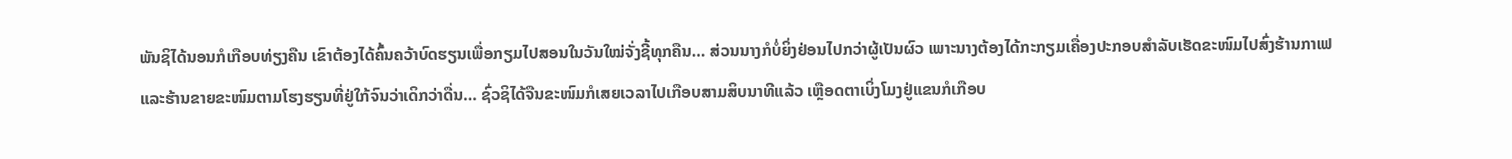ພັນຊິໄດ້ນອນກໍເກືອບທ່ຽງຄືນ ເຂົາຕ້ອງໄດ້ຄົ້ນຄວ້າບົດຮຽນເພື່ອກຽມໄປສອນໃນວັນໃໝ່ຈັ່ງຊີ້ທຸກຄືນ… ສ່ວນນາງກໍບໍ່ຍິ່ງຢ່ອນໄປກວ່າຜູ້ເປັນຜົວ ເພາະນາງຕ້ອງໄດ້ກະກຽມເຄື່ອງປະກອບສຳລັບເຮັດຂະໜົມໄປສົ່ງຮ້ານກາເຟ ແລະຮ້ານຂາຍຂະໜົມຕາມໂຮງຮຽນທີ່ຢູ່ໃກ້ຈົນວ່າເດິກວ່າດື່ນ… ຊົ່ວຊິໄດ້ຈືນຂະໜົມກໍເສຍເວລາໄປເກືອບສາມສິບນາທີແລ້ວ ເຫຼືອດຕາເບິ່ງໂມງຢູ່ແຂນກໍເກືອບ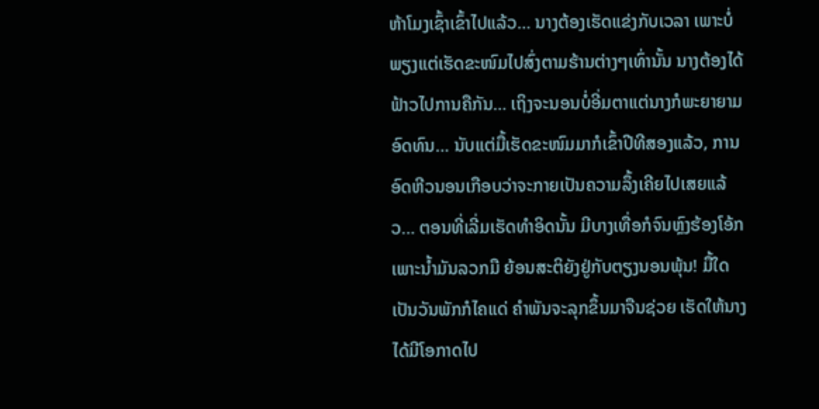ຫ້າໂມງເຊົ້າເຂົ້າໄປແລ້ວ… ນາງຕ້ອງເຮັດແຂ່ງກັບເວລາ ເພາະບໍ່ພຽງແຕ່ເຮັດຂະໜົມໄປສົ່ງຕາມຮ້ານຕ່າງໆເທົ່ານັ້ນ ນາງຕ້ອງໄດ້ຟ້າວໄປການຄືກັນ… ເຖິງຈະນອນບໍ່ອີ່ມຕາແຕ່ນາງກໍພະຍາຍາມອົດທົນ… ນັບແຕ່ມື້ເຮັດຂະໜົມມາກໍເຂົ້າປີທີສອງແລ້ວ, ການອົດຫີວນອນເກືອບວ່າຈະກາຍເປັນຄວາມລຶ້ງເຄີຍໄປເສຍແລ້ວ… ຕອນທີ່ເລີ່ມເຮັດທຳອິດນັ້ນ ມີບາງເທື່ອກໍຈົນຫຼົງຮ້ອງໂອ້ກ ເພາະນໍ້າມັນລວກມື ຍ້ອນສະຕິຍັງຢູ່ກັບຕຽງນອນພຸ້ນ! ມື້ໃດເປັນວັນພັກກໍໄຄແດ່ ຄຳພັນຈະລຸກຂຶ້ນມາຈືນຊ່ວຍ ເຮັດໃຫ້ນາງໄດ້ມີໂອກາດໄປ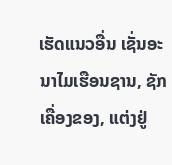ເຮັດແນວອື່ນ ເຊັ່ນອະນາໄມເຮືອນຊານ, ຊັກເຄື່ອງຂອງ, ແຕ່ງຢູ່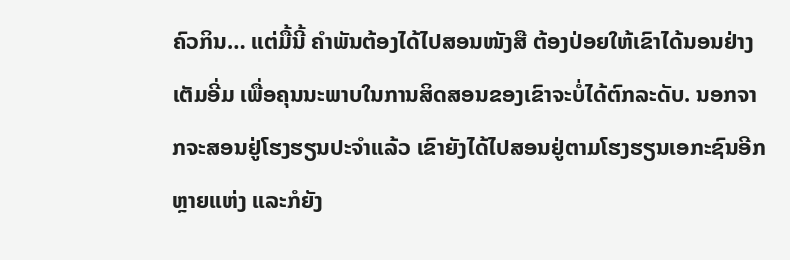ຄົວກິນ… ແຕ່ມື້ນີ້ ຄຳພັນຕ້ອງໄດ້ໄປສອນໜັງສື ຕ້ອງປ່ອຍໃຫ້ເຂົາໄດ້ນອນຢ່າງເຕັມອີ່ມ ເພື່ອຄຸນນະພາບໃນການສິດສອນຂອງເຂົາຈະບໍ່ໄດ້ຕົກລະດັບ. ນອກຈາກຈະສອນຢູ່ໂຮງຮຽນປະຈຳແລ້ວ ເຂົາຍັງໄດ້ໄປສອນຢູ່ຕາມໂຮງຮຽນເອກະຊົນອີກຫຼາຍແຫ່ງ ແລະກໍຍັງ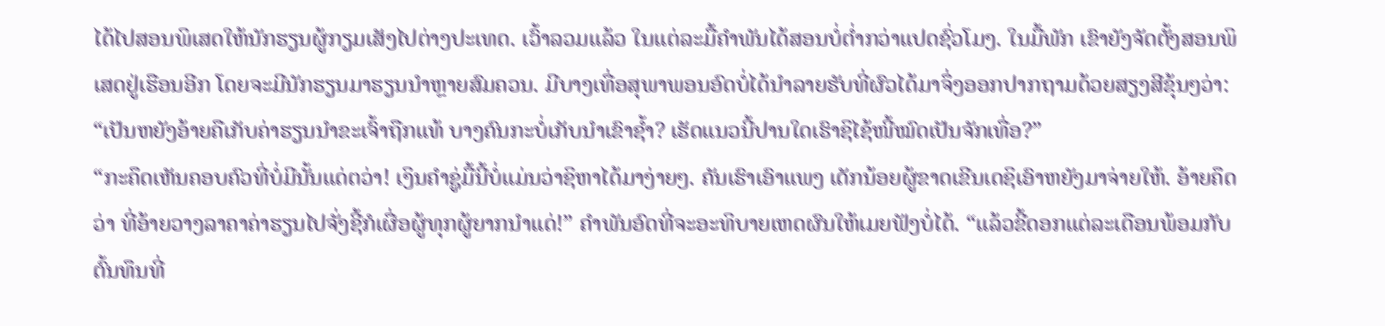ໄດ້ໄປສອນພິເສດໃຫ້ນັກຮຽນຜູ້ກຽມເສັງໄປຕ່າງປະເທດ. ເວົ້າລວມແລ້ວ ໃນແຕ່ລະມື້ຄຳພັນໄດ້ສອນບໍ່ຕໍ່າກວ່າແປດຊົ່ວໂມງ. ໃນມື້ພັກ ເຂົາຍັງຈັດຕັ້ງສອນພິເສດຢູ່ເຮືອນອີກ ໂດຍຈະມີນັກຮຽນມາຮຽນນຳຫຼາຍສົມຄວນ. ມີບາງເທື່ອສຸພາພອນອົດບໍ່ໄດ້ນຳລາຍຮັບທີ່ຜົວໄດ້ມາຈຶ່ງອອກປາກຖາມດ້ວຍສຽງສີຂຸ້ນໆວ່າ: “ເປັນຫຍັງອ້າຍຄືເກັບຄ່າຮຽນນຳຂະເຈົ້າຖືກແທ້ ບາງຄົນກະບໍ່ເກັບນຳເຂົາຊໍ້າ? ເຮັດແນວນີ້ປານໃດເຮົາຊິໄຊ້ໜີ້ໝົດເປັນຈັກເທື່ອ?”
“ກະຄຶດເຫັນຄອບຄົວທີ່ບໍ່ມີນັ້ນແດ່ຕວ່າ! ເງິນຄຳຊູ່ມື້ນີ້ບໍ່ແມ່ນວ່າຊິຫາໄດ້ມາງ່າຍໆ. ຄັນເຮົາເອົາແພງ ເດັກນ້ອຍຜູ້ຂາດເຂີນເດຊິເອົາຫຍັງມາຈ່າຍໃຫ້. ອ້າຍຄຶດວ່າ ທີ່ອ້າຍວາງລາຄາຄ່າຮຽນໄປຈັ່ງຊີ້ກໍເຜື່ອຜູ້ທຸກຜູ້ຍາກນຳແດ່!” ຄໍາພັນອົດທີ່ຈະອະທິບາຍເຫດຜົນໃຫ້ເມຍຟັງບໍ່ໄດ້. “ແລ້ວຂີ້ດອກແຕ່ລະເດືອນພ້ອມກັບຕົ້ນທຶນທີ່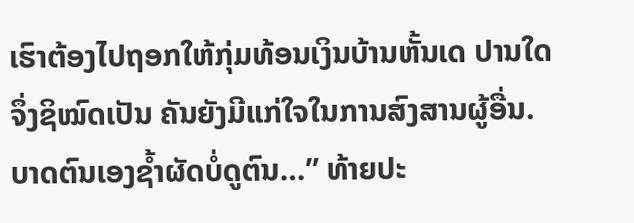ເຮົາຕ້ອງໄປຖອກໃຫ້ກຸ່ມທ້ອນເງິນບ້ານຫັ້ນເດ ປານໃດຈຶ່ງຊິໝົດເປັນ ຄັນຍັງມີແກ່ໃຈໃນການສົງສານຜູ້ອື່ນ. ບາດຕົນເອງຊໍ້າຜັດບໍ່ດູຕົນ…” ທ້າຍປະ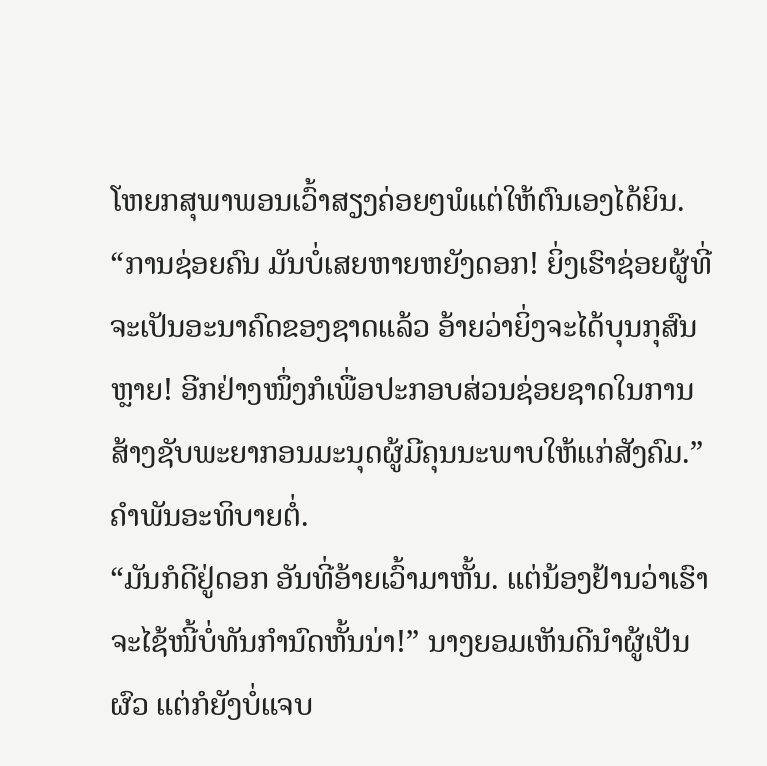ໂຫຍກສຸພາພອນເວົ້າສຽງຄ່ອຍໆພໍແຕ່ໃຫ້ຕົນເອງໄດ້ຍິນ.
“ການຊ່ອຍຄົນ ມັນບໍ່ເສຍຫາຍຫຍັງດອກ! ຍິ່ງເຮົາຊ່ອຍຜູ້ທີ່ຈະເປັນອະນາຄົດຂອງຊາດແລ້ວ ອ້າຍວ່າຍິ່ງຈະໄດ້ບຸນກຸສົນຫຼາຍ! ອີກຢ່າງໜຶ່ງກໍເພື່ອປະກອບສ່ວນຊ່ອຍຊາດໃນການສ້າງຊັບພະຍາກອນມະນຸດຜູ້ມີຄຸນນະພາບໃຫ້ແກ່ສັງຄົມ.” ຄຳພັນອະທິບາຍຕໍ່.
“ມັນກໍດີຢູ່ດອກ ອັນທີ່ອ້າຍເວົ້າມາຫັ້ນ. ແຕ່ນ້ອງຢ້ານວ່າເຮົາຈະໄຊ້ໜີ້ບໍ່ທັນກຳນົດຫັ້ນນ່າ!” ນາງຍອມເຫັນດີນຳຜູ້ເປັນຜົວ ແຕ່ກໍຍັງບໍ່ແຈບ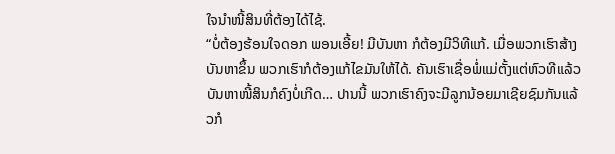ໃຈນໍາໜີ້ສິນທີ່ຕ້ອງໄດ້ໄຊ້.
“ບໍ່ຕ້ອງຮ້ອນໃຈດອກ ພອນເອີ້ຍ! ມີບັນຫາ ກໍຕ້ອງມີວິທີແກ້. ເມື່ອພວກເຮົາສ້າງບັນຫາຂຶ້ນ ພວກເຮົາກໍຕ້ອງແກ້ໄຂມັນໃຫ້ໄດ້. ຄັນເຮົາເຊື່ອພໍ່ແມ່ຕັ້ງແຕ່ຫົວທີແລ້ວ ບັນຫາໜີ້ສິນກໍຄົງບໍ່ເກີດ… ປານນີ້ ພວກເຮົາຄົງຈະມີລູກນ້ອຍມາເຊີຍຊົມກັນແລ້ວກໍ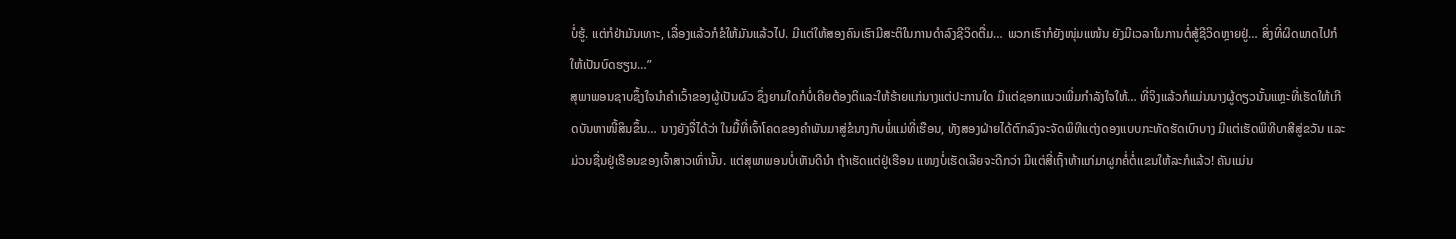ບໍ່ຮູ້. ແຕ່ກໍຢ່າມັນເທາະ, ເລື່ອງແລ້ວກໍຂໍໃຫ້ມັນແລ້ວໄປ. ມີແຕ່ໃຫ້ສອງຄົນເຮົາມີສະຕິໃນການດຳລົງຊີວິດຕື່ມ… ພວກເຮົາກໍຍັງໜຸ່ມແໜ້ນ ຍັງມີເວລາໃນການຕໍ່ສູ້ຊີວິດຫຼາຍຢູ່… ສິ່ງທີ່ຜິດພາດໄປກໍໃຫ້ເປັນບົດຮຽນ…”
ສຸພາພອນຊາບຊຶ້ງໃຈນຳຄຳເວົ້າຂອງຜູ້ເປັນຜົວ ຊຶ່ງຍາມໃດກໍບໍ່ເຄີຍຕ້ອງຕິແລະໃຫ້ຮ້າຍແກ່ນາງແຕ່ປະການໃດ ມີແຕ່ຊອກແນວເພີ່ມກຳລັງໃຈໃຫ້… ທີ່ຈິງແລ້ວກໍແມ່ນນາງຜູ້ດຽວນັ້ນແຫຼະທີ່ເຮັດໃຫ້ເກີດບັນຫາໜີ້ສິນຂຶ້ນ… ນາງຍັງຈື່ໄດ້ວ່າ ໃນມື້ທີ່ເຈົ້າໂຄດຂອງຄຳພັນມາສູ່ຂໍນາງກັບພໍ່ແມ່ທີ່ເຮືອນ, ທັງສອງຝ່າຍໄດ້ຕົກລົງຈະຈັດພິທີແຕ່ງດອງແບບກະທັດຮັດເບົາບາງ ມີແຕ່ເຮັດພິທີບາສີສູ່ຂວັນ ແລະມ່ວນຊື່ນຢູ່ເຮືອນຂອງເຈົ້າສາວເທົ່ານັ້ນ. ແຕ່ສຸພາພອນບໍ່ເຫັນດີນຳ ຖ້າເຮັດແຕ່ຢູ່ເຮືອນ ແໜງບໍ່ເຮັດເລີຍຈະດີກວ່າ ມີແຕ່ສີ່ເຖົ້າຫ້າແກ່ມາຜູກຄໍ່ຕໍ່ແຂນໃຫ້ລະກໍແລ້ວ! ຄັນແມ່ນ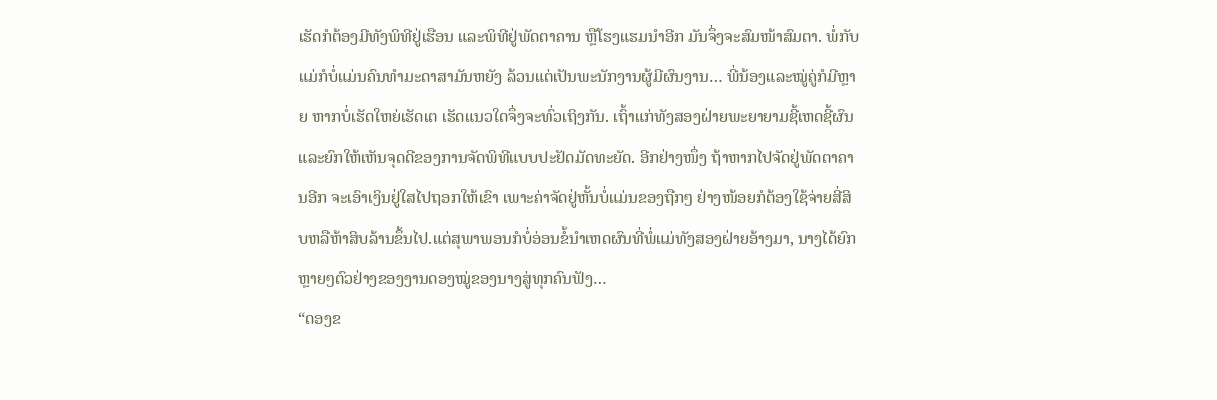ເຮັດກໍຕ້ອງມີທັງພິທີຢູ່ເຮືອນ ແລະພິທີຢູ່ພັດຕາຄານ ຫຼືໂຮງແຮມນຳອີກ ມັນຈຶ່ງຈະສົມໜ້າສົມຕາ. ພໍ່ກັບແມ່ກໍບໍ່ແມ່ນຄົນທຳມະດາສາມັນຫຍັງ ລ້ວນແຕ່ເປັນພະນັກງານຜູ້ມີຜົນງານ… ພີ່ນ້ອງແລະໝູ່ຄູ່ກໍມີຫຼາຍ ຫາກບໍ່ເຮັດໃຫຍ່ເຮັດເຕ ເຮັດແນວໃດຈຶ່ງຈະທົ່ວເຖິງກັນ. ເຖົ້າແກ່ທັງສອງຝ່າຍພະຍາຍາມຊີ້ເຫດຊີ້ຜົນ ແລະຍົກໃຫ້ເຫັນຈຸດດີຂອງການຈັດພິທີແບບປະຢັດມັດທະຍັດ. ອີກຢ່າງໜຶ່ງ ຖ້າຫາກໄປຈັດຢູ່ພັດຕາຄານອີກ ຈະເອົາເງິນຢູ່ໃສໄປຖອກໃຫ້ເຂົາ ເພາະຄ່າຈັດຢູ່ຫັ້ນບໍ່ແມ່ນຂອງຖືກໆ ຢ່າງໜ້ອຍກໍຕ້ອງໃຊ້ຈ່າຍສີ່ສິບຫລືຫ້າສິບລ້ານຂຶ້ນໄປ.ແຕ່ສຸພາພອນກໍບໍ່ອ່ອນຂໍ້ນຳເຫດຜົນທີ່ພໍ່ແມ່ທັງສອງຝ່າຍອ້າງມາ, ນາງໄດ້ຍົກຫຼາຍໆຕົວຢ່າງຂອງງານດອງໝູ່ຂອງນາງສູ່ທຸກຄົນຟັງ…
“ດອງຂ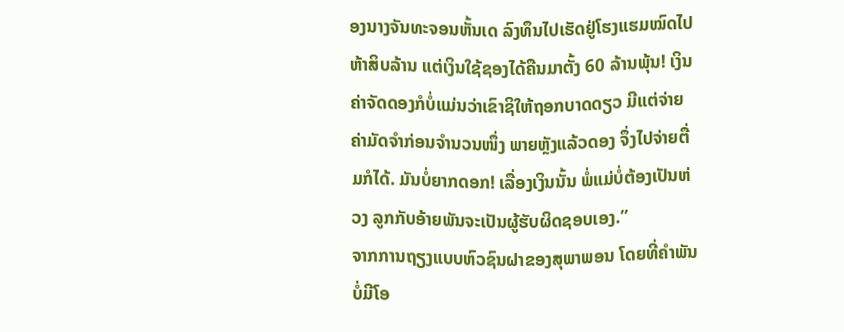ອງນາງຈັນທະຈອນຫັ້ນເດ ລົງທຶນໄປເຮັດຢູ່ໂຮງແຮມໝົດໄປຫ້າສິບລ້ານ ແຕ່ເງິນໃຊ້ຊອງໄດ້ຄືນມາຕັ້ງ 60 ລ້ານພຸ້ນ! ເງິນຄ່າຈັດດອງກໍບໍ່ແມ່ນວ່າເຂົາຊິໃຫ້ຖອກບາດດຽວ ມີແຕ່ຈ່າຍຄ່າມັດຈຳກ່ອນຈຳນວນໜຶ່ງ ພາຍຫຼັງແລ້ວດອງ ຈຶ່ງໄປຈ່າຍຕື່ມກໍໄດ້. ມັນບໍ່ຍາກດອກ! ເລື່ອງເງິນນັ້ນ ພໍ່ແມ່ບໍ່ຕ້ອງເປັນຫ່ວງ ລູກກັບອ້າຍພັນຈະເປັນຜູ້ຮັບຜິດຊອບເອງ.”
ຈາກການຖຽງແບບຫົວຊົນຝາຂອງສຸພາພອນ ໂດຍທີ່ຄຳພັນບໍ່ມີໂອ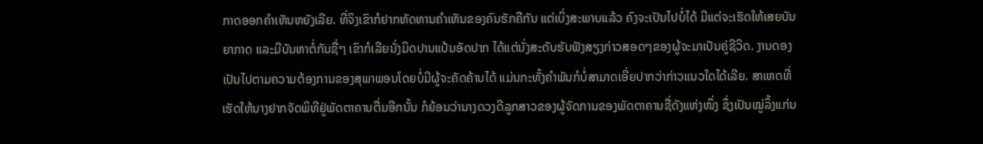ກາດອອກຄຳເຫັນຫຍັງເລີຍ. ທີ່ຈິງເຂົາກໍຢາກທັດທານຄຳເຫັນຂອງຄົນຮັກຄືກັນ ແຕ່ເບິ່ງສະພາບແລ້ວ ຄົງຈະເປັນໄປບໍ່ໄດ້ ມີແຕ່ຈະເຮັດໃຫ້ເສຍບັນຍາກາດ ແລະມີບັນຫາຕໍ່ກັນຊື່ໆ ເຂົາກໍເລີຍນັ່ງມິດປານແປ້ນອັດປາກ ໄດ້ແຕ່ນັ່ງສະດັບຮັບຟັງສຽງກ່າວສອດໆຂອງຜູ້ຈະມາເປັນຄູ່ຊີວິດ. ງານດອງເປັນໄປຕາມຄວາມຕ້ອງການຂອງສຸພາພອນໂດຍບໍ່ມີຜູ້ຈະຄັດຄ້ານໄດ້ ແມ່ນກະທັ້ງຄຳພັນກໍບໍ່ສາມາດເອີ່ຍປາກວ່າກ່າວແນວໃດໄດ້ເລີຍ. ສາເຫດທີ່ເຮັດໃຫ້ນາງຢາກຈັດພິທີຢູ່ພັດຕາຄານຕື່ມອີກນັ້ນ ກໍຍ້ອນວ່ານາງດວງດີລູກສາວຂອງຜູ້ຈັດການຂອງພັດຕາຄານຊື່ດັງແຫ່ງໜຶ່ງ ຊຶ່ງເປັນໝູ່ລຶ້ງແກ່ນ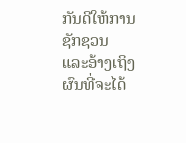ກັນດີໃຫ້ການຊັກຊວນ ແລະອ້າງເຖິງຜົນທີ່ຈະໄດ້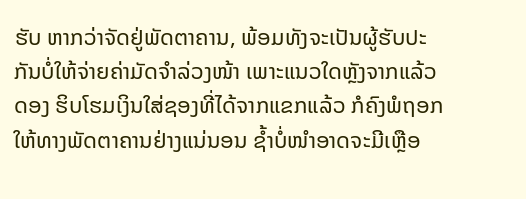ຮັບ ຫາກວ່າຈັດຢູ່ພັດຕາຄານ, ພ້ອມທັງຈະເປັນຜູ້ຮັບປະກັນບໍ່ໃຫ້ຈ່າຍຄ່າມັດຈຳລ່ວງໜ້າ ເພາະແນວໃດຫຼັງຈາກແລ້ວດອງ ຮິບໂຮມເງິນໃສ່ຊອງທີ່ໄດ້ຈາກແຂກແລ້ວ ກໍຄົງພໍຖອກໃຫ້ທາງພັດຕາຄານຢ່າງແນ່ນອນ ຊໍ້າບໍ່ໜຳອາດຈະມີເຫຼືອ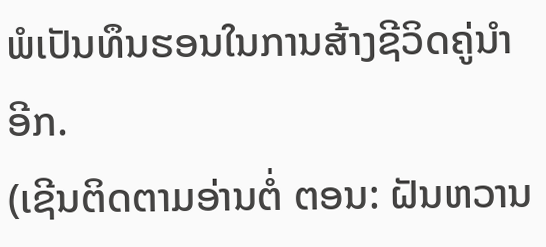ພໍເປັນທຶນຮອນໃນການສ້າງຊີວິດຄູ່ນຳອີກ.
(ເຊີນຕິດຕາມອ່ານຕໍ່ ຕອນ: ຝັນຫວານ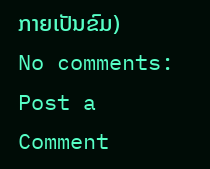ກາຍເປັນຂົມ)
No comments:
Post a Comment